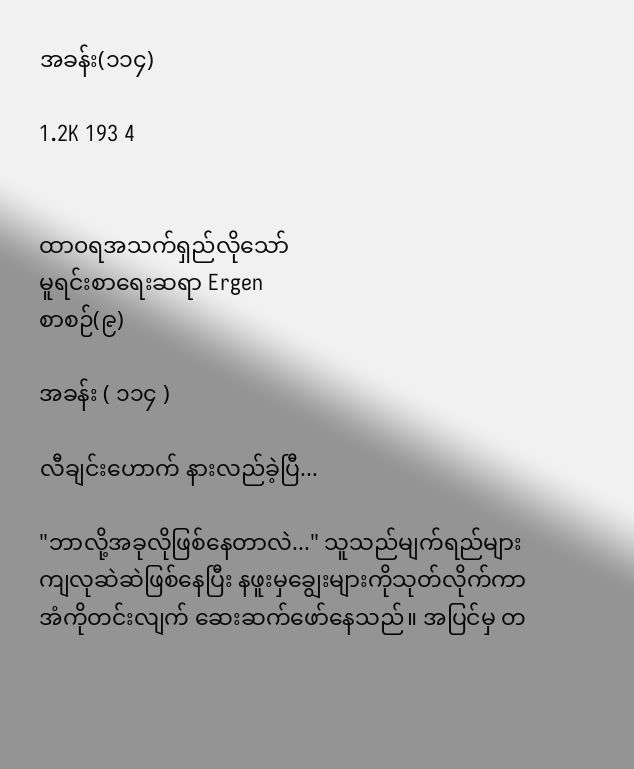အခန်း(၁၁၄)

1.2K 193 4


ထာ၀ရအသက်ရှည်လိုသော်
မူရင်းစာရေးဆရာ Ergen
စာစဉ်(၉)

အခန်း ( ၁၁၄ )

လီချင်းဟောက် နားလည်ခဲ့ပြီ...

"ဘာလို့အခုလိုဖြစ်နေတာလဲ..." သူသည်မျက်ရည်များကျလုဆဲဆဲဖြစ်နေပြီး နဖူးမှချွေးများကိုသုတ်လိုက်ကာ အံကိုတင်းလျက် ဆေးဆက်ဖော်နေသည်။ အပြင်မှ တ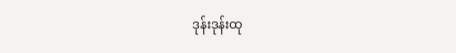ဒုန်းဒုန်းထု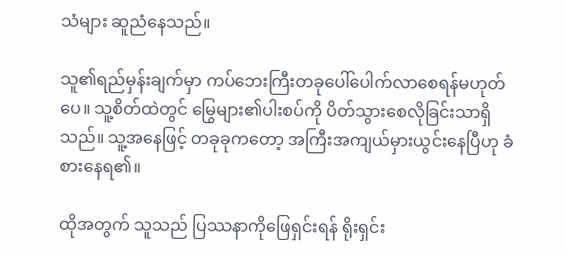သံများ ဆူညံနေသည်။

သူ၏ရည်မှန်းချက်မှာ ကပ်ဘေးကြီးတခုပေါ်ပေါက်လာစေရန်မဟုတ်ပေ။ သူ့စိတ်ထဲတွင် မြွေများ၏ပါးစပ်ကို ပိတ်သွားစေလိုခြင်းသာရှိသည်။ သူ့အနေဖြင့် တခုခုကတော့ အကြီးအကျယ်မှားယွင်းနေပြီဟု ခံစားနေရ၏။

ထိုအတွက် သူသည် ပြဿနာကိုဖြေရှင်းရန် ရိုးရှင်း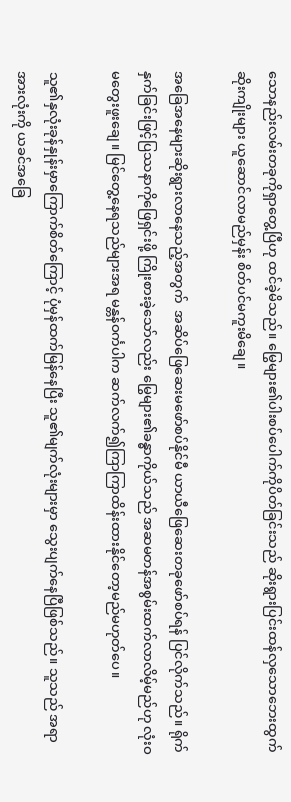သောနည်းလမ်းတခုကိုရှာတွေ့ပြီဟု ထင်ခဲ့မိသည်။ မြွေများ၏ပါးစပ်ပေါက်ကိုပိတ်ခြင်းသည် ဆိုးရွားပြင်းထန်လှသောဘေးထွက်ဆိုးကျိုးများ ယူဆောင်လာမည်မှန်း စိတ်ပင်မကူးမိချေ။

အခြေအနေများဆိုးရွားလာနေသည့်အတွက်  အဆိပ်ဖြေဆေးမဖော်စပ်နိုင်မီ ယာယီဖြေဆေးတခုဖော်စပ်ရန် ပြင်လိုက်သည်။ ရိုက်နှက်ခြင်းဖြင့်ပြဿနာကိုဖြေရှင်းဖို့ ကြိုးစားခဲ့သော်လည်း မြွေများ၏ခန္ဓာကိုယ်သည် အဆမတန်အစွမ်းထက်လာလိမ့်မည်ဟု လုံးဝမတွေးဖူးချေ။ မြင်တွေ့နေရသည်များအရ မန္တန်ဝင်္ကပါက ဆက်လက်၍ကြာကြာထိန်းထားနိုင်တော့မည်မဟုတ်ပေ။

သူ၏နှလုံးခုန်နှုန်းမှာကြောက်စိတ်ကြောင့် ပုံမှန်ထက်မြန်နေပြီး သူ၏မျက်လုံးများမှာ သွေးပျက်နေပြီဖြစ်သည်။ သူသည် အရာအားလုံးကို ယခင်အခြေ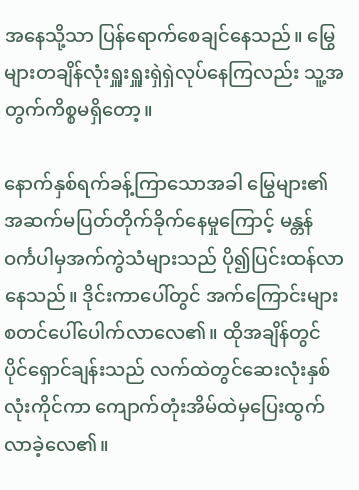အနေသို့သာ ပြန်ရောက်စေချင်နေသည်။ မြွေများတချိန်လုံးရှူးရှူးရှဲရှဲလုပ်နေကြလည်း သူ့အတွက်ကိစ္စမရှိတော့။

နောက်နှစ်ရက်ခန့်ကြာသောအခါ မြွေများ၏အဆက်မပြတ်တိုက်ခိုက်နေမှုကြောင့် မန္တန်ဝင်္ကပါမှအက်ကွဲသံများသည် ပို၍ပြင်းထန်လာနေသည်။ ဒိုင်းကာပေါ်တွင် အက်ကြောင်းများစတင်ပေါ်ပေါက်လာလေ၏။ ထိုအချိန်တွင် ပိုင်ရှောင်ချန်းသည် လက်ထဲတွင်ဆေးလုံးနှစ်လုံးကိုင်ကာ ကျောက်တုံးအိမ်ထဲမှပြေးထွက်လာခဲ့လေ၏။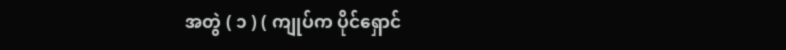အတွဲ ( ၁ ) ( ကျုပ်က ပိုင်ရှောင်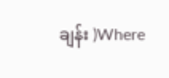ချန်း )Where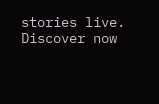stories live. Discover now